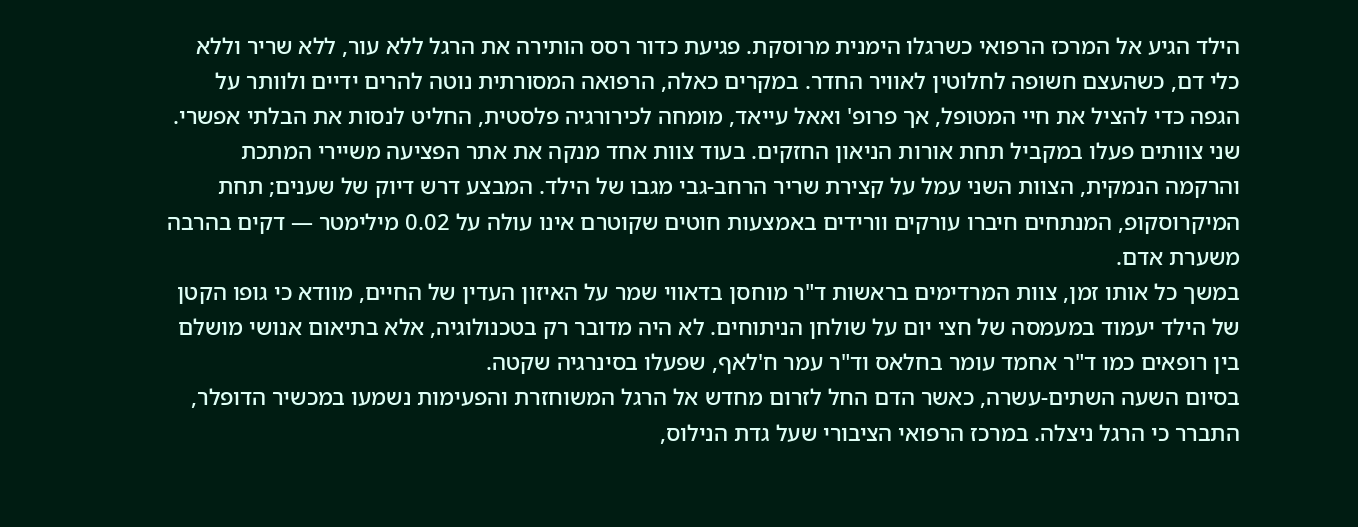הילד הגיע אל המרכז הרפואי כשרגלו הימנית מרוסקת. פגיעת כדור רסס הותירה את הרגל ללא עור, ללא שריר וללא כלי דם, כשהעצם חשופה לחלוטין לאוויר החדר. במקרים כאלה, הרפואה המסורתית נוטה להרים ידיים ולוותר על הגפה כדי להציל את חיי המטופל, אך פרופ' ואאל עייאד, מומחה לכירורגיה פלסטית, החליט לנסות את הבלתי אפשרי.
שני צוותים פעלו במקביל תחת אורות הניאון החזקים. בעוד צוות אחד מנקה את אתר הפציעה משיירי המתכת והרקמה הנמקית, הצוות השני עמל על קצירת שריר הרחב-גבי מגבו של הילד. המבצע דרש דיוק של שענים; תחת המיקרוסקופ, המנתחים חיברו עורקים וורידים באמצעות חוטים שקוטרם אינו עולה על 0.02 מילימטר — דקים בהרבה משערת אדם.
במשך כל אותו זמן, צוות המרדימים בראשות ד"ר מוחסן בדאווי שמר על האיזון העדין של החיים, מוודא כי גופו הקטן של הילד יעמוד במעמסה של חצי יום על שולחן הניתוחים. לא היה מדובר רק בטכנולוגיה, אלא בתיאום אנושי מושלם בין רופאים כמו ד"ר אחמד עומר בחלאס וד"ר עמר ח'לאף, שפעלו בסינרגיה שקטה.
בסיום השעה השתים-עשרה, כאשר הדם החל לזרום מחדש אל הרגל המשוחזרת והפעימות נשמעו במכשיר הדופלר, התברר כי הרגל ניצלה. במרכז הרפואי הציבורי שעל גדת הנילוס,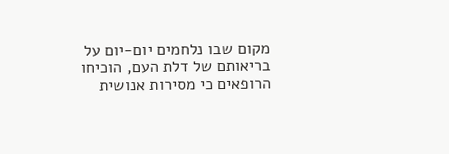מקום שבו נלחמים יום-יום על בריאותם של דלת העם, הוכיחו הרופאים כי מסירות אנושית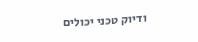ודיוק טכני יכולים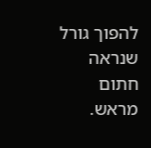להפוך גורל שנראה חתום מראש.